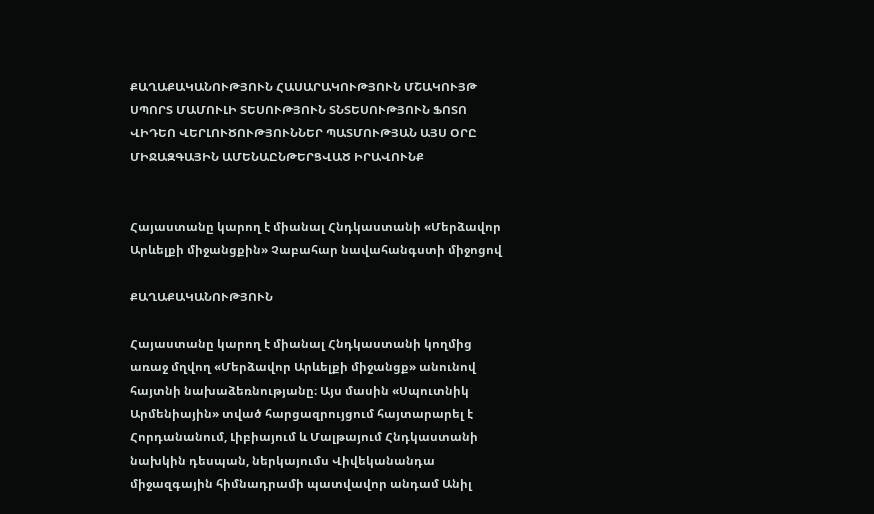ՔԱՂԱՔԱԿԱՆՈՒԹՅՈՒՆ ՀԱՍԱՐԱԿՈՒԹՅՈՒՆ ՄՇԱԿՈՒՅԹ ՍՊՈՐՏ ՄԱՄՈՒԼԻ ՏԵՍՈՒԹՅՈՒՆ ՏՆՏԵՍՈՒԹՅՈՒՆ ՖՈՏՈ ՎԻԴԵՈ ՎԵՐԼՈՒԾՈՒԹՅՈՒՆՆԵՐ ՊԱՏՄՈՒԹՅԱՆ ԱՅՍ ՕՐԸ ՄԻՋԱԶԳԱՅԻՆ ԱՄԵՆԱԸՆԹԵՐՑՎԱԾ ԻՐԱՎՈՒՆՔ


Հայաստանը կարող է միանալ Հնդկաստանի «Մերձավոր Արևելքի միջանցքին» Չաբահար նավահանգստի միջոցով

ՔԱՂԱՔԱԿԱՆՈՒԹՅՈՒՆ

Հայաստանը կարող է միանալ Հնդկաստանի կողմից առաջ մղվող «Մերձավոր Արևելքի միջանցք» անունով հայտնի նախաձեռնությանը։ Այս մասին «Սպուտնիկ Արմենիային» տված հարցազրույցում հայտարարել է Հորդանանում, Լիբիայում և Մալթայում Հնդկաստանի նախկին դեսպան, ներկայումս Վիվեկանանդա միջազգային հիմնադրամի պատվավոր անդամ Անիլ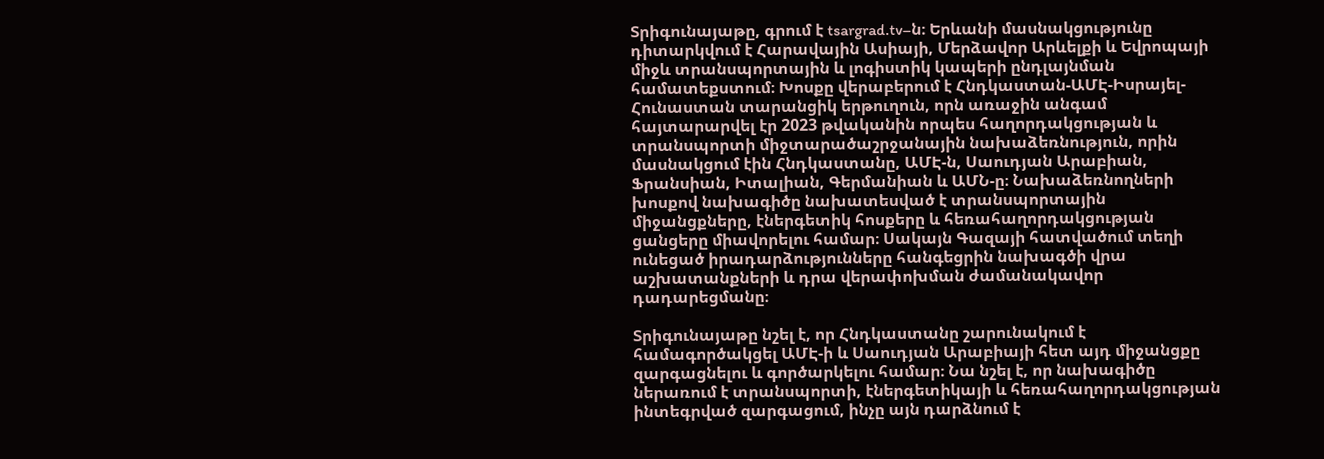Տրիգունայաթը, գրում է tsargrad.tv–ն։ Երևանի մասնակցությունը դիտարկվում է Հարավային Ասիայի, Մերձավոր Արևելքի և Եվրոպայի միջև տրանսպորտային և լոգիստիկ կապերի ընդլայնման համատեքստում։ Խոսքը վերաբերում է Հնդկաստան-ԱՄԷ-Իսրայել-Հունաստան տարանցիկ երթուղուն, որն առաջին անգամ հայտարարվել էր 2023 թվականին որպես հաղորդակցության և տրանսպորտի միջտարածաշրջանային նախաձեռնություն, որին մասնակցում էին Հնդկաստանը, ԱՄԷ-ն, Սաուդյան Արաբիան, Ֆրանսիան, Իտալիան, Գերմանիան և ԱՄՆ-ը։ Նախաձեռնողների խոսքով նախագիծը նախատեսված է տրանսպորտային միջանցքները, էներգետիկ հոսքերը և հեռահաղորդակցության ցանցերը միավորելու համար։ Սակայն Գազայի հատվածում տեղի ունեցած իրադարձությունները հանգեցրին նախագծի վրա աշխատանքների և դրա վերափոխման ժամանակավոր դադարեցմանը։

Տրիգունայաթը նշել է, որ Հնդկաստանը շարունակում է համագործակցել ԱՄԷ-ի և Սաուդյան Արաբիայի հետ այդ միջանցքը զարգացնելու և գործարկելու համար։ Նա նշել է, որ նախագիծը ներառում է տրանսպորտի, էներգետիկայի և հեռահաղորդակցության ինտեգրված զարգացում, ինչը այն դարձնում է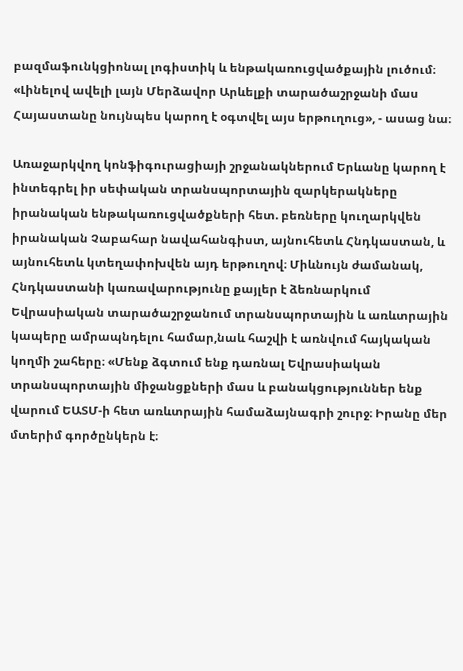բազմաֆունկցիոնալ լոգիստիկ և ենթակառուցվածքային լուծում։ «Լինելով ավելի լայն Մերձավոր Արևելքի տարածաշրջանի մաս Հայաստանը նույնպես կարող է օգտվել այս երթուղուց», - ասաց նա։

Առաջարկվող կոնֆիգուրացիայի շրջանակներում Երևանը կարող է ինտեգրել իր սեփական տրանսպորտային զարկերակները իրանական ենթակառուցվածքների հետ. բեռները կուղարկվեն իրանական Չաբահար նավահանգիստ, այնուհետև Հնդկաստան, և այնուհետև կտեղափոխվեն այդ երթուղով։ Միևնույն ժամանակ, Հնդկաստանի կառավարությունը քայլեր է ձեռնարկում Եվրասիական տարածաշրջանում տրանսպորտային և առևտրային կապերը ամրապնդելու համար,նաև հաշվի է առնվում հայկական կողմի շահերը։ «Մենք ձգտում ենք դառնալ Եվրասիական տրանսպորտային միջանցքների մաս և բանակցություններ ենք վարում ԵԱՏՄ-ի հետ առևտրային համաձայնագրի շուրջ։ Իրանը մեր մտերիմ գործընկերն է։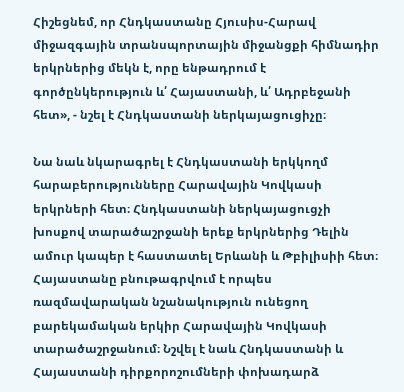Հիշեցնեմ, որ Հնդկաստանը Հյուսիս-Հարավ միջազգային տրանսպորտային միջանցքի հիմնադիր երկրներից մեկն է, որը ենթադրում է գործընկերություն և՛ Հայաստանի, և՛ Ադրբեջանի հետ», - նշել է Հնդկաստանի ներկայացուցիչը։

Նա նաև նկարագրել է Հնդկաստանի երկկողմ հարաբերությունները Հարավային Կովկասի երկրների հետ։ Հնդկաստանի ներկայացուցչի խոսքով տարածաշրջանի երեք երկրներից Դելին ամուր կապեր է հաստատել Երևանի և Թբիլիսիի հետ։ Հայաստանը բնութագրվում է որպես ռազմավարական նշանակություն ունեցող բարեկամական երկիր Հարավային Կովկասի տարածաշրջանում։ Նշվել է նաև Հնդկաստանի և Հայաստանի դիրքորոշումների փոխադարձ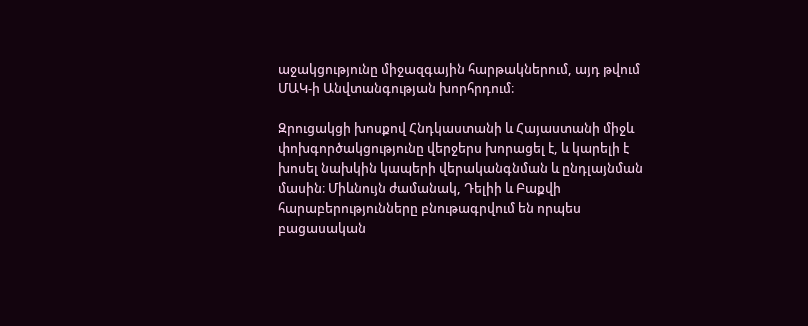աջակցությունը միջազգային հարթակներում, այդ թվում ՄԱԿ-ի Անվտանգության խորհրդում։

Զրուցակցի խոսքով Հնդկաստանի և Հայաստանի միջև փոխգործակցությունը վերջերս խորացել է, և կարելի է խոսել նախկին կապերի վերականգնման և ընդլայնման մասին։ Միևնույն ժամանակ, Դելիի և Բաքվի հարաբերությունները բնութագրվում են որպես բացասական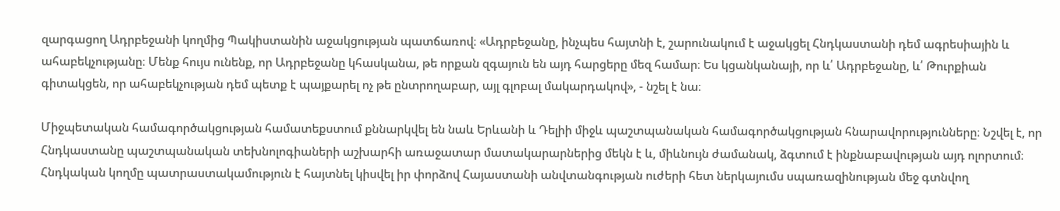զարգացող Ադրբեջանի կողմից Պակիստանին աջակցության պատճառով։ «Ադրբեջանը, ինչպես հայտնի է, շարունակում է աջակցել Հնդկաստանի դեմ ագրեսիային և ահաբեկչությանը։ Մենք հույս ունենք, որ Ադրբեջանը կհասկանա, թե որքան զգայուն են այդ հարցերը մեզ համար։ Ես կցանկանայի, որ և՛ Ադրբեջանը, և՛ Թուրքիան գիտակցեն, որ ահաբեկչության դեմ պետք է պայքարել ոչ թե ընտրողաբար, այլ գլոբալ մակարդակով», - նշել է նա։

Միջպետական համագործակցության համատեքստում քննարկվել են նաև Երևանի և Դելիի միջև պաշտպանական համագործակցության հնարավորությունները։ Նշվել է, որ Հնդկաստանը պաշտպանական տեխնոլոգիաների աշխարհի առաջատար մատակարարներից մեկն է և, միևնույն ժամանակ, ձգտում է ինքնաբավության այդ ոլորտում։ Հնդկական կողմը պատրաստակամություն է հայտնել կիսվել իր փորձով Հայաստանի անվտանգության ուժերի հետ ներկայումս սպառազինության մեջ գտնվող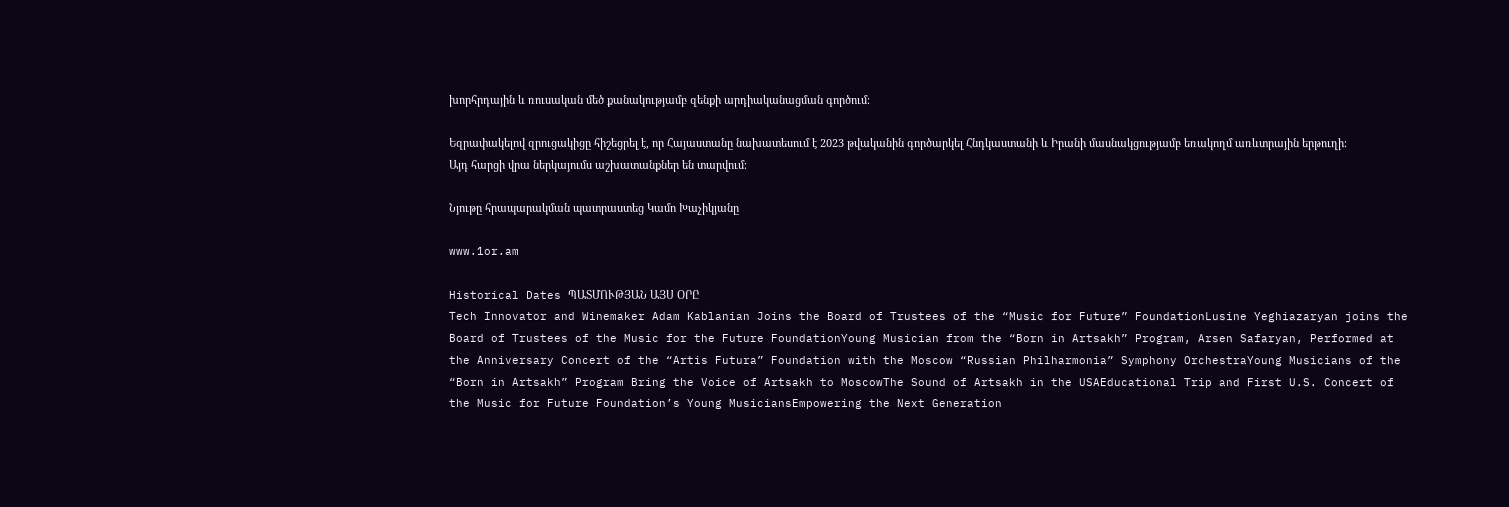խորհրդային և ռուսական մեծ քանակությամբ զենքի արդիականացման գործում։

Եզրափակելով զրուցակիցը հիշեցրել է, որ Հայաստանը նախատեսում է 2023 թվականին գործարկել Հնդկաստանի և Իրանի մասնակցությամբ եռակողմ առևտրային երթուղի։ Այդ հարցի վրա ներկայումս աշխատանքներ են տարվում։

Նյութը հրապարակման պատրաստեց Կամո Խաչիկյանը

www.1or.am

Historical Dates ՊԱՏՄՈՒԹՅԱՆ ԱՅՍ ՕՐԸ
Tech Innovator and Winemaker Adam Kablanian Joins the Board of Trustees of the “Music for Future” FoundationLusine Yeghiazaryan joins the Board of Trustees of the Music for the Future FoundationYoung Musician from the “Born in Artsakh” Program, Arsen Safaryan, Performed at the Anniversary Concert of the “Artis Futura” Foundation with the Moscow “Russian Philharmonia” Symphony OrchestraYoung Musicians of the “Born in Artsakh” Program Bring the Voice of Artsakh to MoscowThe Sound of Artsakh in the USAEducational Trip and First U.S. Concert of the Music for Future Foundation’s Young MusiciansEmpowering the Next Generation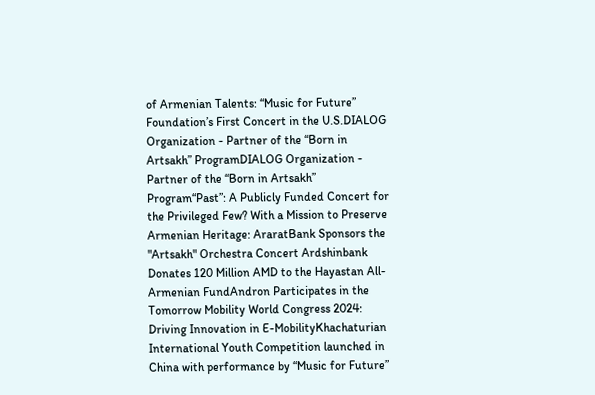of Armenian Talents: “Music for Future” Foundation’s First Concert in the U.S.DIALOG Organization - Partner of the “Born in Artsakh” ProgramDIALOG Organization - Partner of the “Born in Artsakh” Program“Past”: A Publicly Funded Concert for the Privileged Few? With a Mission to Preserve Armenian Heritage: AraratBank Sponsors the "Artsakh" Orchestra Concert Ardshinbank Donates 120 Million AMD to the Hayastan All-Armenian FundAndron Participates in the Tomorrow Mobility World Congress 2024: Driving Innovation in E-MobilityKhachaturian International Youth Competition launched in China with performance by “Music for Future”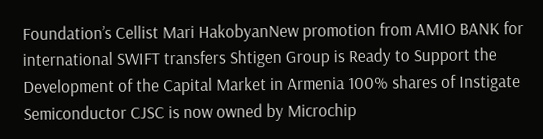Foundation’s Cellist Mari HakobyanNew promotion from AMIO BANK for international SWIFT transfers Shtigen Group is Ready to Support the Development of the Capital Market in Armenia 100% shares of Instigate Semiconductor CJSC is now owned by Microchip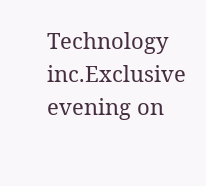Technology inc.Exclusive evening on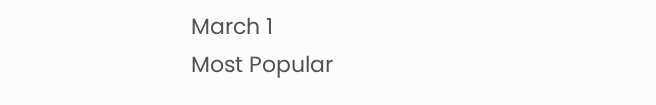March 1
Most Popular